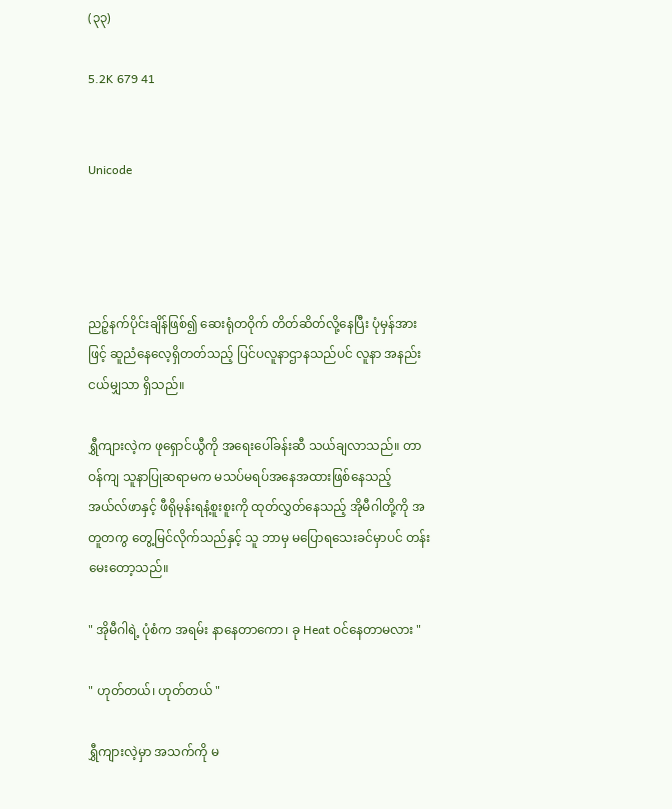(၃၃)

5.2K 679 41


Unicode




ညဉ့်နက်ပိုင်းချိန်ဖြစ်၍ ဆေးရုံတဝိုက် တိတ်ဆိတ်လို့နေပြီး ပုံမှန်အားဖြင့် ဆူညံနေလေ့ရှိတတ်သည့် ပြင်ပလူနာဌာနသည်ပင် လူနာ အနည်းငယ်မျှသာ ရှိသည်။

ရွှီကျားလဲ့က ဖုရှောင်ယွီကို အရေးပေါ်ခန်းဆီ သယ်ချလာသည်။ တာဝန်ကျ သူနာပြုဆရာမက မသပ်မရပ်အနေအထားဖြစ်နေသည့် အယ်လ်ဖာနှင့် ဖီရိုမုန်းရနံ့စူးစူးကို ထုတ်လွှတ်နေသည့် အိုမီဂါတို့ကို အတူတကွ တွေ့မြင်လိုက်သည်နှင့် သူ ဘာမှ မပြောရသေးခင်မှာပင် တန်းမေးတော့သည်။

" အိုမီဂါရဲ့ ပုံစံက အရမ်း နာနေတာကော၊ ခု Heat ဝင်နေတာမလား "

" ဟုတ်တယ်၊ ဟုတ်တယ် "

ရွှီကျားလဲ့မှာ အသက်ကို မ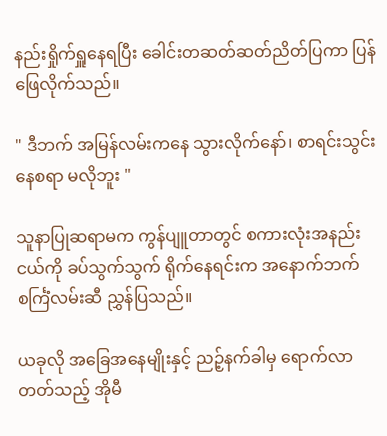နည်းရှိုက်ရှူနေရပြီး ခေါင်းတဆတ်ဆတ်ညိတ်ပြကာ ပြန်ဖြေလိုက်သည်။

" ဒီဘက် အမြန်လမ်းကနေ သွားလိုက်နော်၊ စာရင်းသွင်းနေစရာ မလိုဘူး "

သူနာပြုဆရာမက ကွန်ပျူတာတွင် စကားလုံးအနည်းငယ်ကို ခပ်သွက်သွက် ရိုက်နေရင်းက အနောက်ဘက် စင်္ကြံလမ်းဆီ ညွှန်ပြသည်။

ယခုလို အခြေအနေမျိုးနှင့် ညဉ့်နက်ခါမှ ရောက်လာတတ်သည့် အိုမီ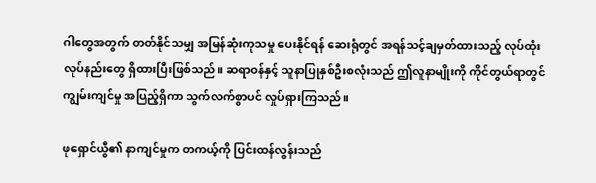ဂါတွေအတွက် တတ်နိုင်သမျှ အမြန်ဆုံးကုသမှု ပေးနိုင်ရန် ဆေးရုံတွင် အရန်သင့်ချမှတ်ထားသည့် လုပ်ထုံးလုပ်နည်းတွေ ရှိထားပြီးဖြစ်သည်။ ဆရာဝန်နှင့် သူနာပြုနှစ်ဦးစလုံးသည် ဤလူနာမျိုးကို ကိုင်တွယ်ရာတွင် ကျွမ်းကျင်မှု အပြည့်ရှိကာ သွက်လက်စွာပင် လှုပ်ရှားကြသည်။

ဖုရှောင်ယွီ၏ နာကျင်မှုက တကယ့်ကို ပြင်းထန်လွန်းသည်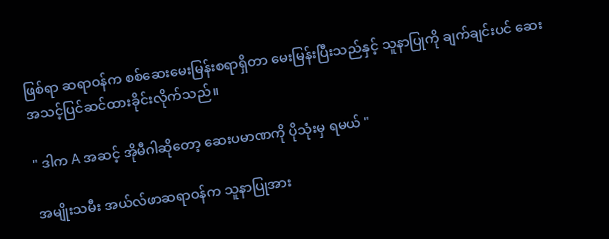ဖြစ်ရာ ဆရာဝန်က စစ်ဆေးမေးမြန်းစရာရှိတာ မေးမြန်းပြီးသည်နှင့် သူနာပြုကို ချက်ချင်းပင် ဆေးအသင့်ပြင်ဆင်ထားခိုင်းလိုက်သည်။

" ဒါက A အဆင့် အိုမီဂါဆိုတော့ ဆေးပမာဏကို ပိုသုံးမှ ရမယ် "

အမျိုးသမီး အယ်လ်ဖာဆရာဝန်က သူနာပြုအား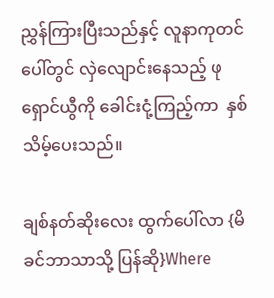ညွှန်ကြားပြီးသည်နှင့် လူနာကုတင်ပေါ်တွင် လှဲလျောင်းနေသည့် ဖုရှောင်ယွီကို ခေါင်းငုံ့ကြည့်ကာ  နှစ်သိမ့်ပေးသည်။

ချစ်နတ်ဆိုးလေး ထွက်ပေါ်လာ {မိခင်ဘာသာသို့ ပြန်ဆို}Where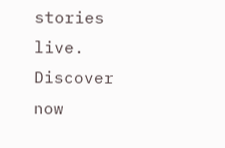stories live. Discover now